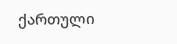ქართული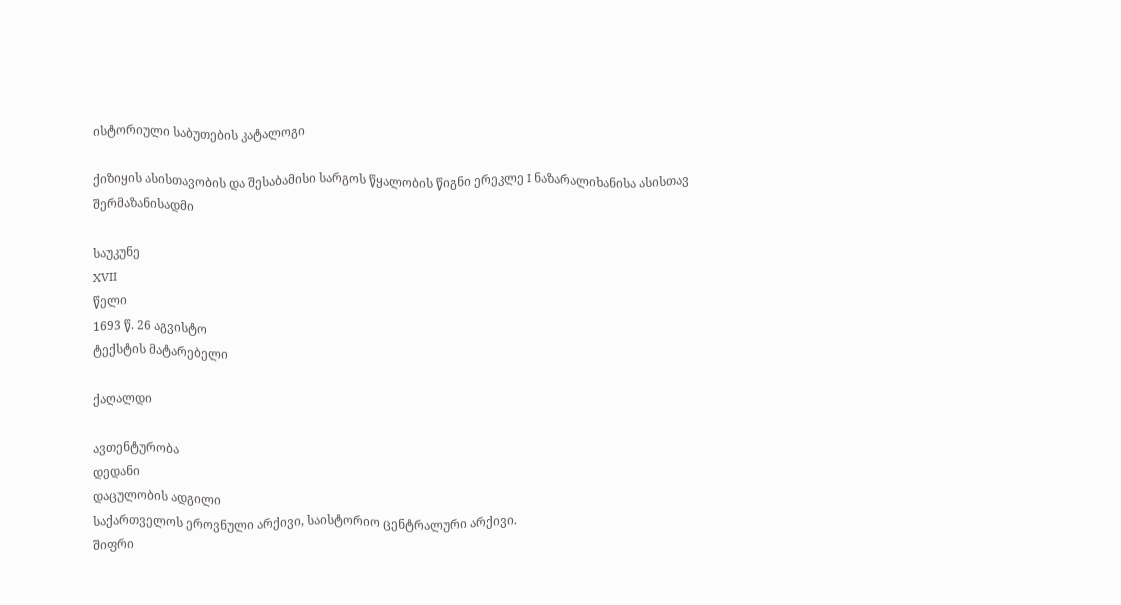ისტორიული საბუთების კატალოგი

ქიზიყის ასისთავობის და შესაბამისი სარგოს წყალობის წიგნი ერეკლე I ნაზარალიხანისა ასისთავ შერმაზანისადმი

საუკუნე
XVII
წელი
1693 წ. 26 აგვისტო
ტექსტის მატარებელი

ქაღალდი

ავთენტურობა
დედანი
დაცულობის ადგილი
საქართველოს ეროვნული არქივი, საისტორიო ცენტრალური არქივი.
შიფრი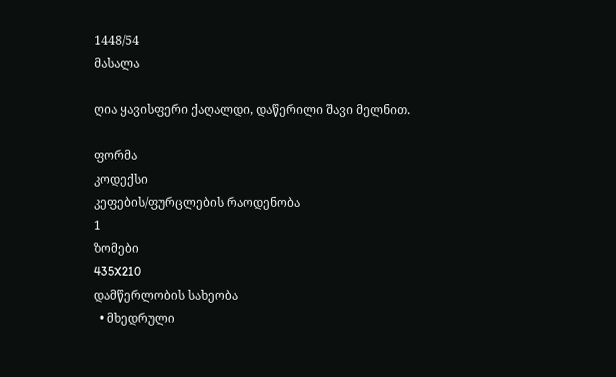1448/54
მასალა

ღია ყავისფერი ქაღალდი, დაწერილი შავი მელნით.

ფორმა
კოდექსი
კეფების/ფურცლების რაოდენობა
1
ზომები
435X210
დამწერლობის სახეობა
  • მხედრული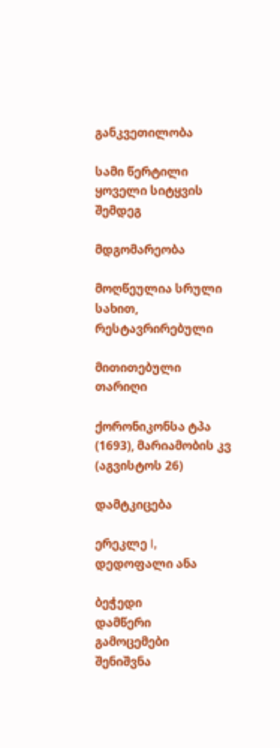განკვეთილობა

სამი წერტილი ყოველი სიტყვის შემდეგ

მდგომარეობა

მოღწეულია სრული სახით, რესტავრირებული

მითითებული თარიღი

ქორონიკონსა ტპა (1693), მარიამობის კვ (აგვისტოს 26)

დამტკიცება

ერეკლე I, დედოფალი ანა

ბეჭედი
დამწერი
გამოცემები
შენიშვნა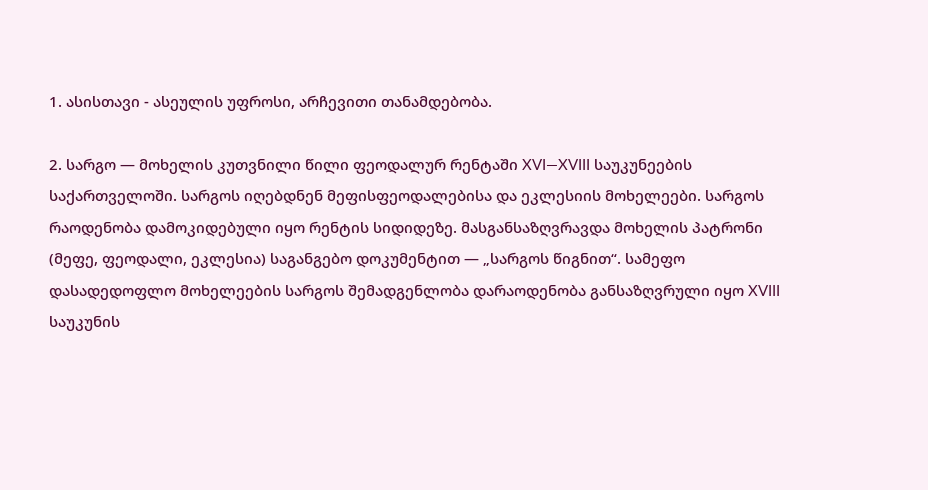1. ასისთავი - ასეულის უფროსი, არჩევითი თანამდებობა.

2. სარგო — მოხელის კუთვნილი წილი ფეოდალურ რენტაში XVI—XVIII საუკუნეების საქართველოში. სარგოს იღებდნენ მეფისფეოდალებისა და ეკლესიის მოხელეები. სარგოს რაოდენობა დამოკიდებული იყო რენტის სიდიდეზე. მასგანსაზღვრავდა მოხელის პატრონი (მეფე, ფეოდალი, ეკლესია) საგანგებო დოკუმენტით — „სარგოს წიგნით“. სამეფო დასადედოფლო მოხელეების სარგოს შემადგენლობა დარაოდენობა განსაზღვრული იყო XVIII საუკუნის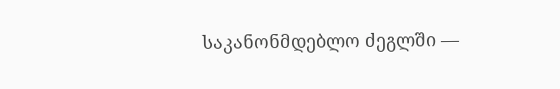საკანონმდებლო ძეგლში —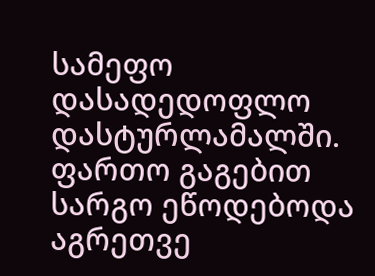სამეფო დასადედოფლო დასტურლამალში. ფართო გაგებით სარგო ეწოდებოდა აგრეთვე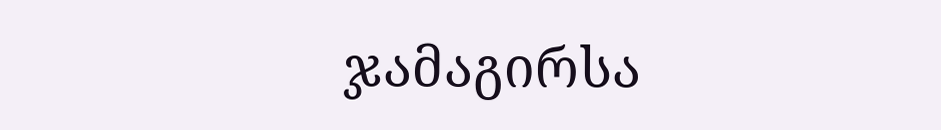ჯამაგირსა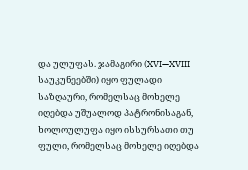და ულუფას. ჯამაგირი (XVI—XVIII საუკუნეებში) იყო ფულადი საზღაური, რომელსაც მოხელე იღებდა უშუალოდ პატრონისაგან, ხოლოულუფა იყო ისსურსათი თუ ფული, რომელსაც მოხელე იღებდა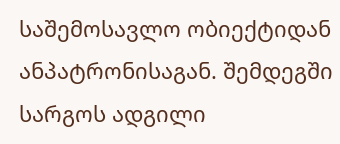საშემოსავლო ობიექტიდან ანპატრონისაგან. შემდეგში სარგოს ადგილი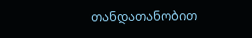თანდათანობით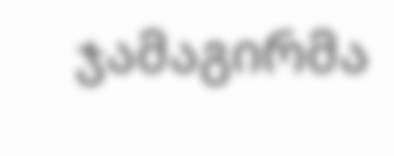ჯამაგირმა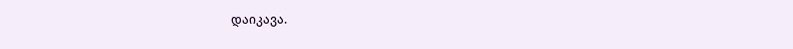დაიკავა.